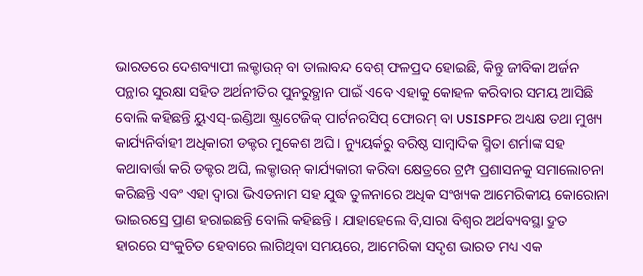ଭାରତରେ ଦେଶବ୍ୟାପୀ ଲକ୍ଡାଉନ୍ ବା ତାଲାବନ୍ଦ ବେଶ୍ ଫଳପ୍ରଦ ହୋଇଛି, କିନ୍ତୁ ଜୀବିକା ଅର୍ଜନ ପନ୍ଥାର ସୁରକ୍ଷା ସହିତ ଅର୍ଥନୀତିର ପୁନରୁତ୍ଥାନ ପାଇଁ ଏବେ ଏହାକୁ କୋହଳ କରିବାର ସମୟ ଆସିଛି ବୋଲି କହିଛନ୍ତି ୟୁଏସ୍-ଇଣ୍ଡିଆ ଷ୍ଟ୍ରାଟେଜିକ୍ ପାର୍ଟନରସିପ୍ ଫୋରମ୍ ବା USISPFର ଅଧ୍ୟକ୍ଷ ତଥା ମୁଖ୍ୟ କାର୍ଯ୍ୟନିର୍ବାହୀ ଅଧିକାରୀ ଡକ୍ଟର ମୁକେଶ ଅଘି । ନ୍ୟୁୟର୍କରୁ ବରିଷ୍ଠ ସାମ୍ବାଦିକ ସ୍ମିତା ଶର୍ମାଙ୍କ ସହ କଥାବାର୍ତ୍ତା କରି ଡକ୍ଟର ଅଘି, ଲକ୍ଡାଉନ୍ କାର୍ଯ୍ୟକାରୀ କରିବା କ୍ଷେତ୍ରରେ ଟ୍ରମ୍ପ ପ୍ରଶାସନକୁ ସମାଲୋଚନା କରିଛନ୍ତି ଏବଂ ଏହା ଦ୍ବାରା ଭିଏତନାମ ସହ ଯୁଦ୍ଧ ତୁଳନାରେ ଅଧିକ ସଂଖ୍ୟକ ଆମେରିକୀୟ କୋରୋନା ଭାଇରସ୍ରେ ପ୍ରାଣ ହରାଇଛନ୍ତି ବୋଲି କହିଛନ୍ତି । ଯାହାହେଲେ ବି,ସାରା ବିଶ୍ବର ଅର୍ଥବ୍ୟବସ୍ଥା ଦ୍ରୁତ ହାରରେ ସଂକୁଚିତ ହେବାରେ ଲାଗିଥିବା ସମୟରେ, ଆମେରିକା ସଦୃଶ ଭାରତ ମଧ୍ୟ ଏକ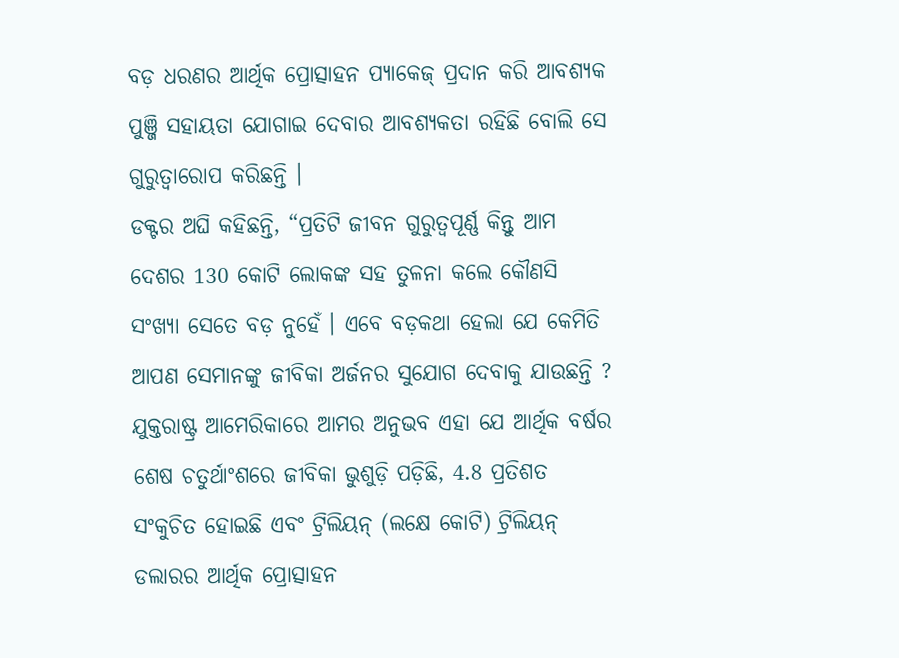ବଡ଼ ଧରଣର ଆର୍ଥିକ ପ୍ରୋତ୍ସାହନ ପ୍ୟାକେଜ୍ ପ୍ରଦାନ କରି ଆବଶ୍ୟକ ପୁଞ୍ଜି ସହାୟତା ଯୋଗାଇ ଦେବାର ଆବଶ୍ୟକତା ରହିଛି ବୋଲି ସେ ଗୁରୁତ୍ବାରୋପ କରିଛନ୍ତି ।
ଡକ୍ଟର ଅଘି କହିଛନ୍ତି, “ପ୍ରତିଟି ଜୀବନ ଗୁରୁତ୍ବପୂର୍ଣ୍ଣ କିନ୍ତୁ ଆମ ଦେଶର 130 କୋଟି ଲୋକଙ୍କ ସହ ତୁଳନା କଲେ କୌଣସି ସଂଖ୍ୟା ସେତେ ବଡ଼ ନୁହେଁ । ଏବେ ବଡ଼କଥା ହେଲା ଯେ କେମିତି ଆପଣ ସେମାନଙ୍କୁ ଜୀବିକା ଅର୍ଜନର ସୁଯୋଗ ଦେବାକୁ ଯାଉଛନ୍ତି ? ଯୁକ୍ତରାଷ୍ଟ୍ର ଆମେରିକାରେ ଆମର ଅନୁଭବ ଏହା ଯେ ଆର୍ଥିକ ବର୍ଷର ଶେଷ ଚତୁର୍ଥାଂଶରେ ଜୀବିକା ଭୁଶୁଡ଼ି ପଡ଼ିଛି, 4.8 ପ୍ରତିଶତ ସଂକୁଚିତ ହୋଇଛି ଏବଂ ଟ୍ରିଲିୟନ୍ (ଲକ୍ଷେ କୋଟି) ଟ୍ରିଲିୟନ୍ ଡଲାରର ଆର୍ଥିକ ପ୍ରୋତ୍ସାହନ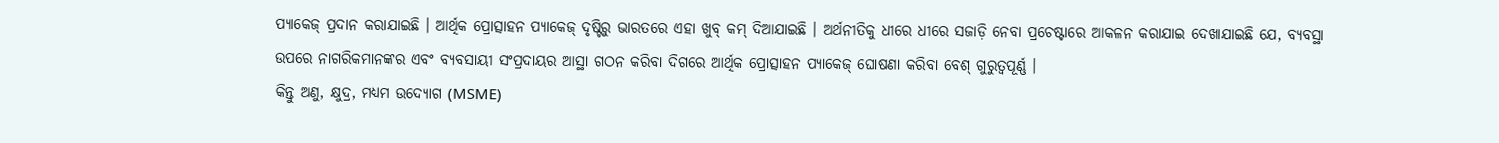ପ୍ୟାକେଜ୍ ପ୍ରଦାନ କରାଯାଇଛି । ଆର୍ଥିକ ପ୍ରୋତ୍ସାହନ ପ୍ୟାକେଜ୍ ଦୃଷ୍ଟିରୁ ଭାରତରେ ଏହା ଖୁବ୍ କମ୍ ଦିଆଯାଇଛି । ଅର୍ଥନୀତିକୁ ଧୀରେ ଧୀରେ ସଜାଡ଼ି ନେବା ପ୍ରଚେଷ୍ଟାରେ ଆକଳନ କରାଯାଇ ଦେଖାଯାଇଛି ଯେ, ବ୍ୟବସ୍ଥା ଉପରେ ନାଗରିକମାନଙ୍କର ଏବଂ ବ୍ୟବସାୟୀ ସଂପ୍ରଦାୟର ଆସ୍ଥା ଗଠନ କରିବା ଦିଗରେ ଆର୍ଥିକ ପ୍ରୋତ୍ସାହନ ପ୍ୟାକେଜ୍ ଘୋଷଣା କରିବା ବେଶ୍ ଗୁରୁତ୍ବପୂର୍ଣ୍ଣ ।
କିନ୍ତୁ ଅଣୁ, କ୍ଷୁଦ୍ର, ମଧ୍ୟମ ଉଦ୍ୟୋଗ (MSME)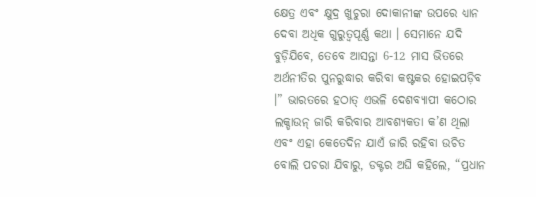କ୍ଷେତ୍ର ଏବଂ କ୍ଷୁଦ୍ର ଖୁଚୁରା ଦୋକାନୀଙ୍କ ଉପରେ ଧ୍ୟାନ ଦେବା ଅଧିକ ଗୁରୁତ୍ବପୂର୍ଣ୍ଣ କଥା । ସେମାନେ ଯଦି ବୁଡ଼ିଯିବେ, ତେବେ ଆସନ୍ତା 6-12 ମାସ ଭିତରେ ଅର୍ଥନୀତିର ପୁନରୁଦ୍ଧାର କରିବା କଷ୍ଟକର ହୋଇପଡ଼ିବ ।” ଭାରତରେ ହଠାତ୍ ଏଭଳି ଦେଶବ୍ୟାପୀ କଠୋର ଲକ୍ଡାଉନ୍ ଜାରି କରିବାର ଆବଶ୍ୟକତା କ’ଣ ଥିଲା ଏବଂ ଏହା କେତେଦିନ ଯାଏଁ ଜାରି ରହିବା ଉଚିତ ବୋଲି ପଚରା ଯିବାରୁ, ଡକ୍ଟର ଅଘି କହିଲେ, “ପ୍ରଧାନ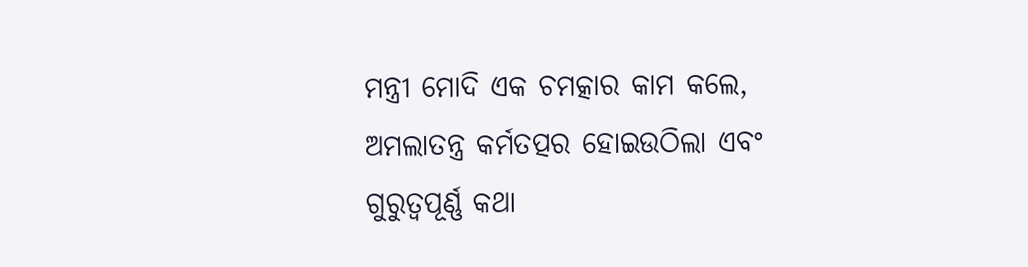ମନ୍ତ୍ରୀ ମୋଦି ଏକ ଚମତ୍କାର କାମ କଲେ, ଅମଲାତନ୍ତ୍ର କର୍ମତତ୍ପର ହୋଇଉଠିଲା ଏବଂ ଗୁରୁତ୍ବପୂର୍ଣ୍ଣ କଥା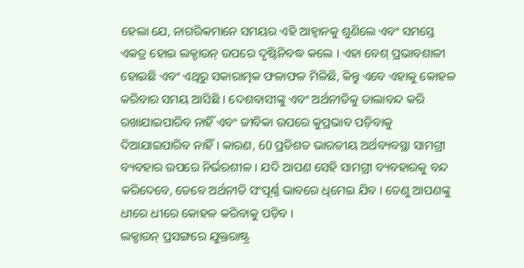ହେଲା ଯେ, ନାଗରିକମାନେ ସମୟର ଏହି ଆହ୍ବାନକୁ ଶୁଣିଲେ ଏବଂ ସମସ୍ତେ ଏକତ୍ର ହୋଇ ଲକ୍ଡାଉନ୍ ଉପରେ ଦୃଷ୍ଟିନିବଦ୍ଧ କଲେ । ଏହା ବେଶ୍ ପ୍ରଭାବଶାଳୀ ହୋଇଛି ଏବଂ ଏଥିରୁ ସକାରାତ୍ମକ ଫଳାଫଳ ମିଳିଛି, କିନ୍ତୁ ଏବେ ଏହାକୁ କୋହଳ କରିବାର ସମୟ ଆସିଛି । ଦେଶବାସୀଙ୍କୁ ଏବଂ ଅର୍ଥନୀତିକୁ ତାଲାବନ୍ଦ କରି ରଖାଯାଇପାରିବ ନାହିଁ ଏବଂ ଜୀବିକା ଉପରେ କୁପ୍ରଭାବ ପଡ଼ିବାକୁ ଦିଆଯାଇପାରିବ ନାହିଁ । କାରଣ, 60 ପ୍ରତିଶତ ଭାରତୀୟ ଅର୍ଥବ୍ୟବସ୍ଥା ସାମଗ୍ରୀ ବ୍ୟବହାର ଉପରେ ନିର୍ଭରଶୀଳ । ଯଦି ଆପଣ ସେହି ସାମଗ୍ରୀ ବ୍ୟବହାରକୁ ବନ୍ଦ କରିଦେବେ, ତେବେ ଅର୍ଥନୀତି ସଂପୂର୍ଣ୍ଣ ଭାବରେ ଧିମେଇ ଯିବ । ତେଣୁ ଆପଣଙ୍କୁ ଧୀରେ ଧୀରେ କୋହଳ କରିବାକୁ ପଡ଼ିବ ।
ଲକ୍ଡାଉନ୍ ପ୍ରସଙ୍ଗରେ ଯୁକ୍ତରାଷ୍ଟ୍ର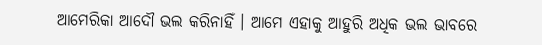ଆମେରିକା ଆଦୌ ଭଲ କରିନାହିଁ । ଆମେ ଏହାକୁ ଆହୁରି ଅଧିକ ଭଲ ଭାବରେ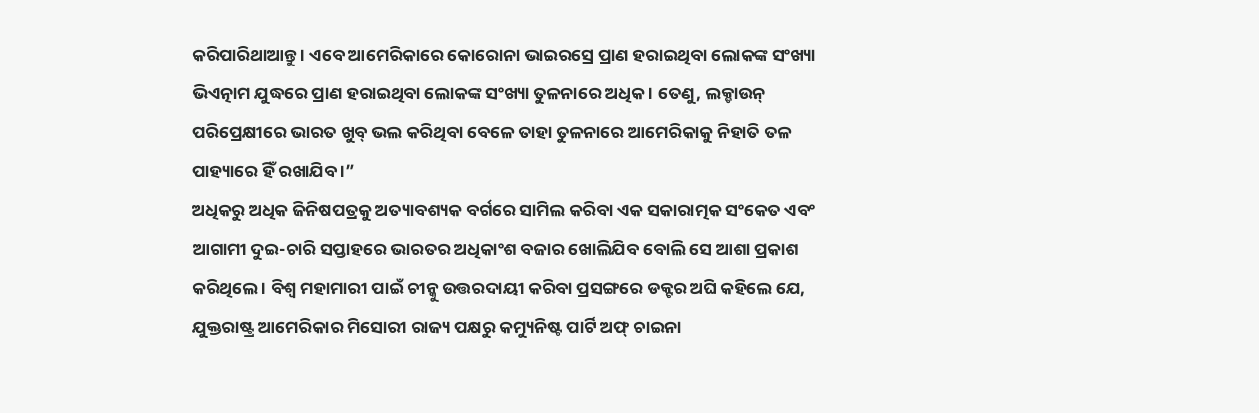କରିପାରିଥାଆନ୍ତୁ । ଏବେ ଆମେରିକାରେ କୋରୋନା ଭାଇରସ୍ରେ ପ୍ରାଣ ହରାଇଥିବା ଲୋକଙ୍କ ସଂଖ୍ୟା ଭିଏତ୍ନାମ ଯୁଦ୍ଧରେ ପ୍ରାଣ ହରାଇଥିବା ଲୋକଙ୍କ ସଂଖ୍ୟା ତୁଳନାରେ ଅଧିକ । ତେଣୁ, ଲକ୍ଡାଉନ୍ ପରିପ୍ରେକ୍ଷୀରେ ଭାରତ ଖୁବ୍ ଭଲ କରିଥିବା ବେଳେ ତାହା ତୁଳନାରେ ଆମେରିକାକୁ ନିହାତି ତଳ ପାହ୍ୟାରେ ହିଁ ରଖାଯିବ ।”
ଅଧିକରୁ ଅଧିକ ଜିନିଷପତ୍ରକୁ ଅତ୍ୟାବଶ୍ୟକ ବର୍ଗରେ ସାମିଲ କରିବା ଏକ ସକାରାତ୍ମକ ସଂକେତ ଏବଂ ଆଗାମୀ ଦୁଇ-ଚାରି ସପ୍ତାହରେ ଭାରତର ଅଧିକାଂଶ ବଜାର ଖୋଲିଯିବ ବୋଲି ସେ ଆଶା ପ୍ରକାଶ କରିଥିଲେ । ବିଶ୍ବ ମହାମାରୀ ପାଇଁ ଚୀନ୍କୁ ଉତ୍ତରଦାୟୀ କରିବା ପ୍ରସଙ୍ଗରେ ଡକ୍ଟର ଅଘି କହିଲେ ଯେ, ଯୁକ୍ତରାଷ୍ଟ୍ର ଆମେରିକାର ମିସୋରୀ ରାଜ୍ୟ ପକ୍ଷରୁ କମ୍ୟୁନିଷ୍ଟ ପାର୍ଟି ଅଫ୍ ଚାଇନା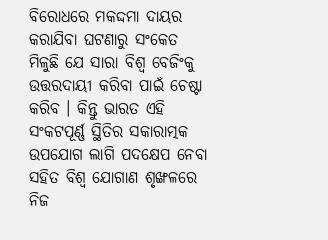ବିରୋଧରେ ମକଦ୍ଦମା ଦାୟର କରାଯିବା ଘଟଣାରୁ ସଂକେତ ମିଳୁଛି ଯେ ସାରା ବିଶ୍ବ ବେଜିଂକୁ ଉତ୍ତରଦାୟୀ କରିବା ପାଇଁ ଚେଷ୍ଟା କରିବ । କିନ୍ତୁ ଭାରତ ଏହି ସଂକଟପୂର୍ଣ୍ଣ ସ୍ଥିତିର ସକାରାତ୍ମକ ଉପଯୋଗ ଲାଗି ପଦକ୍ଷେପ ନେବା ସହିତ ବିଶ୍ବ ଯୋଗାଣ ଶୃଙ୍ଖଳରେ ନିଜ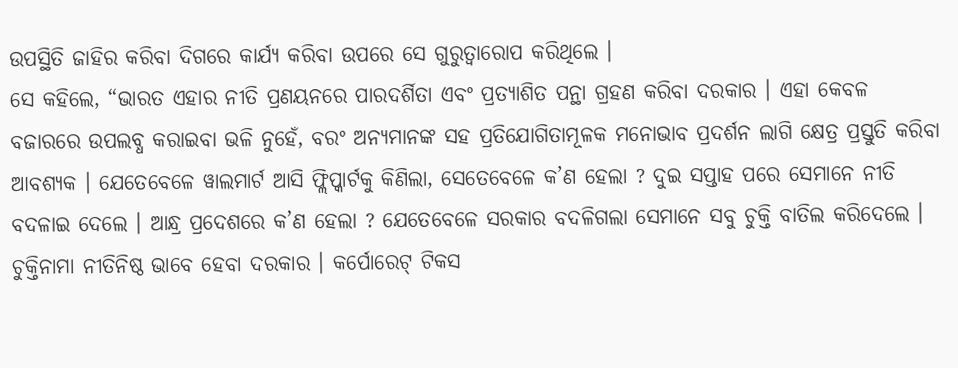ଉପସ୍ଥିତି ଜାହିର କରିବା ଦିଗରେ କାର୍ଯ୍ୟ କରିବା ଉପରେ ସେ ଗୁରୁତ୍ବାରୋପ କରିଥିଲେ ।
ସେ କହିଲେ, “ଭାରତ ଏହାର ନୀତି ପ୍ରଣୟନରେ ପାରଦର୍ଶିତା ଏବଂ ପ୍ରତ୍ୟାଶିତ ପନ୍ଥା ଗ୍ରହଣ କରିବା ଦରକାର । ଏହା କେବଳ ବଜାରରେ ଉପଲବ୍ଧ କରାଇବା ଭଳି ନୁହେଁ, ବରଂ ଅନ୍ୟମାନଙ୍କ ସହ ପ୍ରତିଯୋଗିତାମୂଳକ ମନୋଭାବ ପ୍ରଦର୍ଶନ ଲାଗି କ୍ଷେତ୍ର ପ୍ରସ୍ତୁତି କରିବା ଆବଶ୍ୟକ । ଯେତେବେଳେ ୱାଲମାର୍ଟ ଆସି ଫ୍ଲିପ୍କାର୍ଟକୁ କିଣିଲା, ସେତେବେଳେ କ’ଣ ହେଲା ? ଦୁଇ ସପ୍ତାହ ପରେ ସେମାନେ ନୀତି ବଦଳାଇ ଦେଲେ । ଆନ୍ଧ୍ର ପ୍ରଦେଶରେ କ’ଣ ହେଲା ? ଯେତେବେଳେ ସରକାର ବଦଳିଗଲା ସେମାନେ ସବୁ ଚୁକ୍ତି ବାତିଲ କରିଦେଲେ । ଚୁକ୍ତିନାମା ନୀତିନିଷ୍ଠ ଭାବେ ହେବା ଦରକାର । କର୍ପୋରେଟ୍ ଟିକସ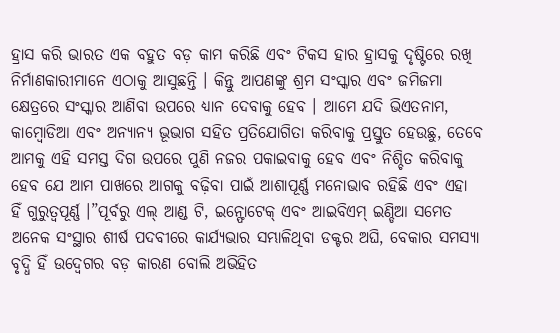ହ୍ରାସ କରି ଭାରତ ଏକ ବହୁତ ବଡ଼ କାମ କରିଛି ଏବଂ ଟିକସ ହାର ହ୍ରାସକୁ ଦୃଷ୍ଟିରେ ରଖି ନିର୍ମାଣକାରୀମାନେ ଏଠାକୁ ଆସୁଛନ୍ତି । କିନ୍ତୁ ଆପଣଙ୍କୁ ଶ୍ରମ ସଂସ୍କାର ଏବଂ ଜମିଜମା କ୍ଷେତ୍ରରେ ସଂସ୍କାର ଆଣିବା ଉପରେ ଧ୍ୟାନ ଦେବାକୁ ହେବ । ଆମେ ଯଦି ଭିଏତନାମ, କାମ୍ବୋଡିଆ ଏବଂ ଅନ୍ୟାନ୍ୟ ଭୂଭାଗ ସହିତ ପ୍ରତିଯୋଗିତା କରିବାକୁ ପ୍ରସ୍ତୁତ ହେଉଛୁ, ତେବେ ଆମକୁ ଏହି ସମସ୍ତ ଦିଗ ଉପରେ ପୁଣି ନଜର ପକାଇବାକୁ ହେବ ଏବଂ ନିଶ୍ଚିତ କରିବାକୁ ହେବ ଯେ ଆମ ପାଖରେ ଆଗକୁ ବଢ଼ିବା ପାଇଁ ଆଶାପୂର୍ଣ୍ଣ ମନୋଭାବ ରହିଛି ଏବଂ ଏହା ହିଁ ଗୁରୁତ୍ବପୂର୍ଣ୍ଣ ।”ପୂର୍ବରୁ ଏଲ୍ ଆଣ୍ଡ ଟି, ଇନ୍ଫୋଟେକ୍ ଏବଂ ଆଇବିଏମ୍ ଇଣ୍ଡିଆ ସମେତ ଅନେକ ସଂସ୍ଥାର ଶୀର୍ଷ ପଦବୀରେ କାର୍ଯ୍ୟଭାର ସମ୍ଭାଳିଥିବା ଡକ୍ଟର ଅଘି, ବେକାର ସମସ୍ୟା ବୃଦ୍ଧି ହିଁ ଉଦ୍ବେଗର ବଡ଼ କାରଣ ବୋଲି ଅଭିହିତ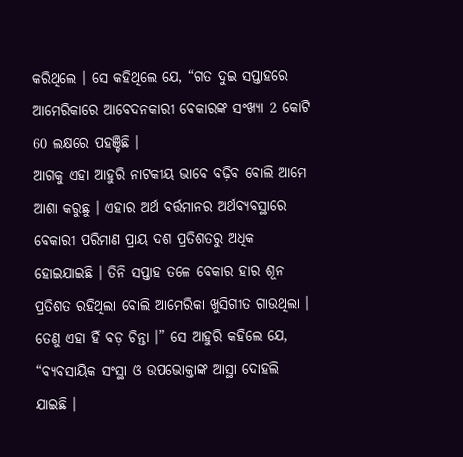କରିଥିଲେ । ସେ କହିଥିଲେ ଯେ, “ଗତ ଦୁଇ ସପ୍ତାହରେ ଆମେରିକାରେ ଆବେଦନକାରୀ ବେକାରଙ୍କ ସଂଖ୍ୟା 2 କୋଟି 60 ଲକ୍ଷରେ ପହଞ୍ଚିଛି ।
ଆଗକୁ ଏହା ଆହୁରି ନାଟକୀୟ ଭାବେ ବଢ଼ିବ ବୋଲି ଆମେ ଆଶା କରୁଛୁ । ଏହାର ଅର୍ଥ ବର୍ତ୍ତମାନର ଅର୍ଥବ୍ୟବସ୍ଥାରେ ବେକାରୀ ପରିମାଣ ପ୍ରାୟ ଦଶ ପ୍ରତିଶତରୁ ଅଧିକ ହୋଇଯାଇଛି । ତିନି ସପ୍ତାହ ତଳେ ବେକାର ହାର ଶୂନ ପ୍ରତିଶତ ରହିଥିଲା ବୋଲି ଆମେରିକା ଖୁସିଗୀତ ଗାଉଥିଲା । ତେଣୁ ଏହା ହିଁ ବଡ଼ ଚିନ୍ତା ।” ସେ ଆହୁରି କହିଲେ ଯେ, “ବ୍ୟବସାୟିକ ସଂସ୍ଥା ଓ ଉପଭୋକ୍ତାଙ୍କ ଆସ୍ଥା ଦୋହଲି ଯାଇଛି ।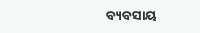ବ୍ୟବସାୟ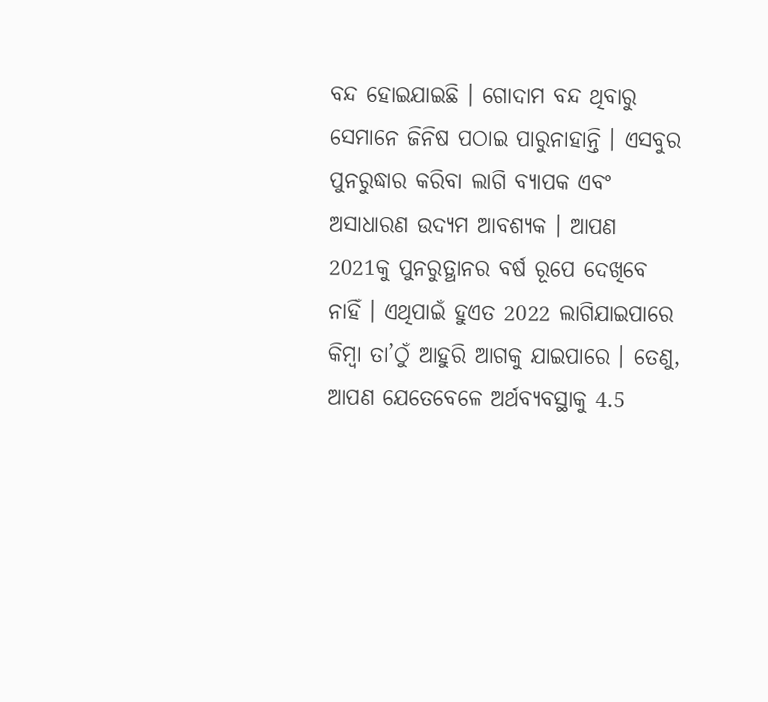ବନ୍ଦ ହୋଇଯାଇଛି । ଗୋଦାମ ବନ୍ଦ ଥିବାରୁ ସେମାନେ ଜିନିଷ ପଠାଇ ପାରୁନାହାନ୍ତି । ଏସବୁର ପୁନରୁଦ୍ଧାର କରିବା ଲାଗି ବ୍ୟାପକ ଏବଂ ଅସାଧାରଣ ଉଦ୍ୟମ ଆବଶ୍ୟକ । ଆପଣ 2021କୁ ପୁନରୁତ୍ଥାନର ବର୍ଷ ରୂପେ ଦେଖିବେ ନାହିଁ । ଏଥିପାଇଁ ହୁଏତ 2022 ଲାଗିଯାଇପାରେ କିମ୍ବା ତା’ଠୁଁ ଆହୁରି ଆଗକୁ ଯାଇପାରେ । ତେଣୁ, ଆପଣ ଯେତେବେଳେ ଅର୍ଥବ୍ୟବସ୍ଥାକୁ 4.5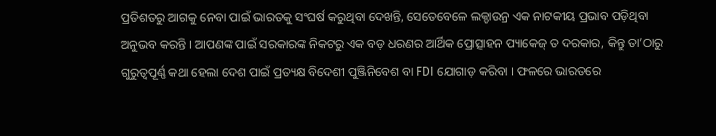ପ୍ରତିଶତରୁ ଆଗକୁ ନେବା ପାଇଁ ଭାରତକୁ ସଂଘର୍ଷ କରୁଥିବା ଦେଖନ୍ତି, ସେତେବେଳେ ଲକ୍ଡାଉନ୍ର ଏକ ନାଟକୀୟ ପ୍ରଭାବ ପଡ଼ିଥିବା ଅନୁଭବ କରନ୍ତି । ଆପଣଙ୍କ ପାଇଁ ସରକାରଙ୍କ ନିକଟରୁ ଏକ ବଡ଼ ଧରଣର ଆର୍ଥିକ ପ୍ରୋତ୍ସାହନ ପ୍ୟାକେଜ୍ ତ ଦରକାର, କିନ୍ତୁ ତା’ଠାରୁ ଗୁରୁତ୍ବପୂର୍ଣ୍ଣ କଥା ହେଲା ଦେଶ ପାଇଁ ପ୍ରତ୍ୟକ୍ଷ ବିଦେଶୀ ପୁଞ୍ଜିନିବେଶ ବା FDI ଯୋଗାଡ଼ କରିବା । ଫଳରେ ଭାରତରେ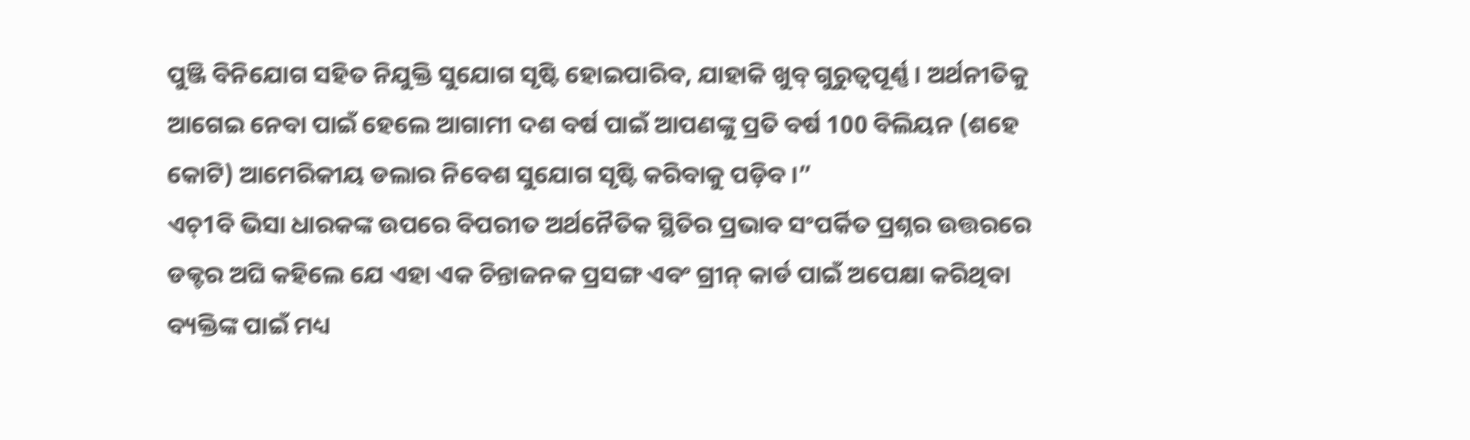ପୁଞ୍ଜି ବିନିଯୋଗ ସହିତ ନିଯୁକ୍ତି ସୁଯୋଗ ସୃଷ୍ଟି ହୋଇପାରିବ, ଯାହାକି ଖୁବ୍ ଗୁରୁତ୍ବପୂର୍ଣ୍ଣ । ଅର୍ଥନୀତିକୁ ଆଗେଇ ନେବା ପାଇଁ ହେଲେ ଆଗାମୀ ଦଶ ବର୍ଷ ପାଇଁ ଆପଣଙ୍କୁ ପ୍ରତି ବର୍ଷ 100 ବିଲିୟନ (ଶହେ କୋଟି) ଆମେରିକୀୟ ଡଲାର ନିବେଶ ସୁଯୋଗ ସୃଷ୍ଟି କରିବାକୁ ପଡ଼ିବ ।”
ଏଚ୍1ବି ଭିସା ଧାରକଙ୍କ ଉପରେ ବିପରୀତ ଅର୍ଥନୈତିକ ସ୍ଥିତିର ପ୍ରଭାବ ସଂପର୍କିତ ପ୍ରଶ୍ନର ଉତ୍ତରରେ ଡକ୍ଟର ଅଘି କହିଲେ ଯେ ଏହା ଏକ ଚିନ୍ତାଜନକ ପ୍ରସଙ୍ଗ ଏବଂ ଗ୍ରୀନ୍ କାର୍ଡ ପାଇଁ ଅପେକ୍ଷା କରିଥିବା ବ୍ୟକ୍ତିଙ୍କ ପାଇଁ ମଧ୍ୟ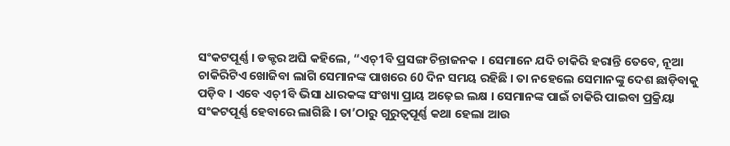ସଂକଟପୂର୍ଣ୍ଣ । ଡକ୍ଟର ଅଘି କହିଲେ, “ଏଚ୍1ବି ପ୍ରସଙ୍ଗ ଚିନ୍ତାଜନକ । ସେମାନେ ଯଦି ଚାକିରି ହରାନ୍ତି ତେବେ, ନୂଆ ଚାକିରିଟିଏ ଖୋଜିବା ଲାଗି ସେମାନଙ୍କ ପାଖରେ 60 ଦିନ ସମୟ ରହିଛି । ତା ନହେଲେ ସେମାନଙ୍କୁ ଦେଶ ଛାଡ଼ିବାକୁ ପଡ଼ିବ । ଏବେ ଏଚ୍1ବି ଭିସା ଧାରକଙ୍କ ସଂଖ୍ୟା ପ୍ରାୟ ଅଢ଼େଇ ଲକ୍ଷ । ସେମାନଙ୍କ ପାଇଁ ଚାକିରି ପାଇବା ପ୍ରକ୍ରିୟା ସଂକଟପୂର୍ଣ୍ଣ ହେବାରେ ଲାଗିଛି । ତା’ଠାରୁ ଗୁରୁତ୍ବପୂର୍ଣ୍ଣ କଥା ହେଲା ଆଉ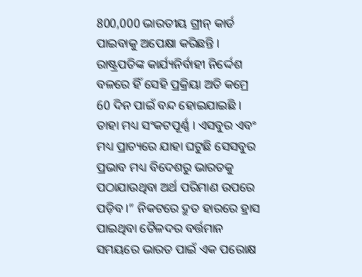800,000 ଭାରତୀୟ ଗ୍ରୀନ୍ କାର୍ଡ ପାଇବାକୁ ଅପେକ୍ଷା କରିଛନ୍ତି । ରାଷ୍ଟ୍ରପତିଙ୍କ କାର୍ଯ୍ୟନିର୍ବାହୀ ନିର୍ଦ୍ଦେଶ ବଳରେ ହିଁ ସେହି ପ୍ରକ୍ରିୟା ଅତି କମ୍ରେ 60 ଦିନ ପାଇଁ ବନ୍ଦ ହୋଇଯାଇଛି । ତାହା ମଧ୍ୟ ସଂକଟପୂର୍ଣ୍ଣ । ଏସବୁର ଏବଂ ମଧ୍ୟ ପ୍ରାଚ୍ୟରେ ଯାହା ଘଟୁଛି ସେସବୁର ପ୍ରଭାବ ମଧ୍ୟ ବିଦେଶରୁ ଭାରତକୁ ପଠାଯାଉଥିବା ଅର୍ଥ ପରିମାଣ ଉପରେ ପଡ଼ିବ ।” ନିକଟରେ ଦ୍ରୁତ ହାରରେ ହ୍ରାସ ପାଇଥିବା ତୈଳଦର ବର୍ତ୍ତମାନ ସମୟରେ ଭାରତ ପାଇଁ ଏକ ପରୋକ୍ଷ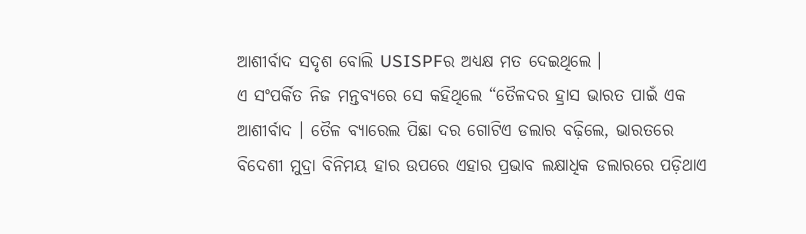ଆଶୀର୍ବାଦ ସଦୃଶ ବୋଲି USISPFର ଅଧ୍ୟକ୍ଷ ମତ ଦେଇଥିଲେ ।
ଏ ସଂପର୍କିତ ନିଜ ମନ୍ତବ୍ୟରେ ସେ କହିଥିଲେ “ତୈଳଦର ହ୍ରାସ ଭାରତ ପାଇଁ ଏକ ଆଶୀର୍ବାଦ । ତୈଳ ବ୍ୟାରେଲ ପିଛା ଦର ଗୋଟିଏ ଡଲାର ବଢ଼ିଲେ, ଭାରତରେ ବିଦେଶୀ ମୁଦ୍ରା ବିନିମୟ ହାର ଉପରେ ଏହାର ପ୍ରଭାବ ଲକ୍ଷାଧିକ ଡଲାରରେ ପଡ଼ିଥାଏ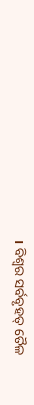। ବିଶ୍ବର ସର୍ବବୃହତ୍ ତୈଳ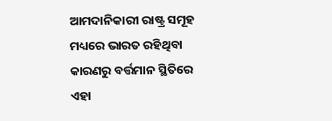ଆମଦାନିକାରୀ ରାଷ୍ଟ୍ର ସମୂହ ମଧ୍ୟରେ ଭାରତ ରହିଥିବା କାରଣରୁ ବର୍ତ୍ତମାନ ସ୍ଥିତିରେ ଏହା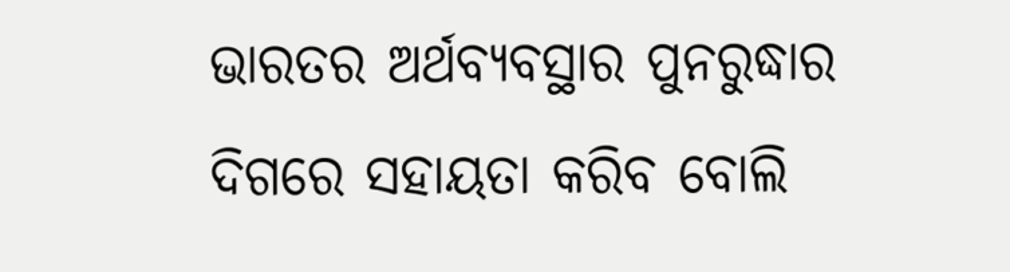ଭାରତର ଅର୍ଥବ୍ୟବସ୍ଥାର ପୁନରୁଦ୍ଧାର ଦିଗରେ ସହାୟତା କରିବ ବୋଲି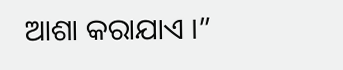ଆଶା କରାଯାଏ ।”